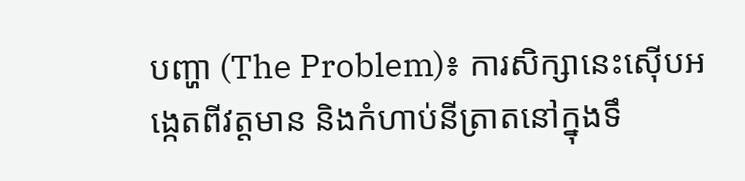បញ្ហា (The Problem)៖ ការសិក្សានេះស៊ើបអង្កេតពីវត្តមាន និងកំហាប់នីត្រាតនៅក្នុងទឹ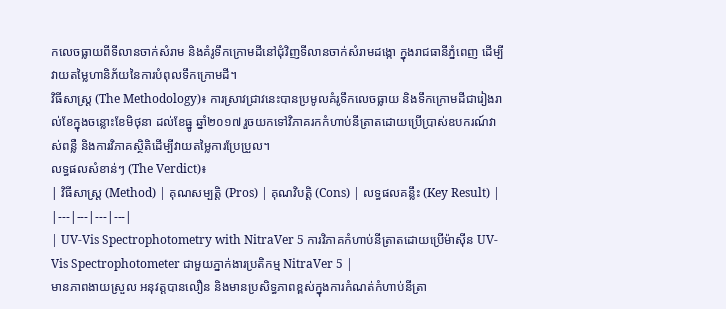កលេចធ្លាយពីទីលានចាក់សំរាម និងគំរូទឹកក្រោមដីនៅជុំវិញទីលានចាក់សំរាមដង្កោ ក្នុងរាជធានីភ្នំពេញ ដើម្បីវាយតម្លៃហានិភ័យនៃការបំពុលទឹកក្រោមដី។
វិធីសាស្ត្រ (The Methodology)៖ ការស្រាវជ្រាវនេះបានប្រមូលគំរូទឹកលេចធ្លាយ និងទឹកក្រោមដីជារៀងរាល់ខែក្នុងចន្លោះខែមិថុនា ដល់ខែធ្នូ ឆ្នាំ២០១៧ រួចយកទៅវិភាគរកកំហាប់នីត្រាតដោយប្រើប្រាស់ឧបករណ៍វាស់ពន្លឺ និងការវិភាគស្ថិតិដើម្បីវាយតម្លៃការប្រែប្រួល។
លទ្ធផលសំខាន់ៗ (The Verdict)៖
| វិធីសាស្ត្រ (Method) | គុណសម្បត្តិ (Pros) | គុណវិបត្តិ (Cons) | លទ្ធផលគន្លឹះ (Key Result) |
|---|---|---|---|
| UV-Vis Spectrophotometry with NitraVer 5 ការវិភាគកំហាប់នីត្រាតដោយប្រើម៉ាស៊ីន UV-Vis Spectrophotometer ជាមួយភ្នាក់ងារប្រតិកម្ម NitraVer 5 |
មានភាពងាយស្រួល អនុវត្តបានលឿន និងមានប្រសិទ្ធភាពខ្ពស់ក្នុងការកំណត់កំហាប់នីត្រា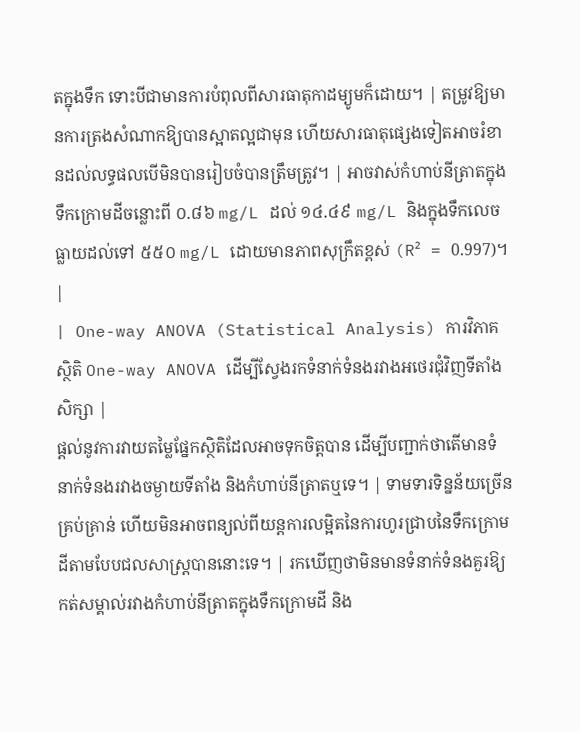តក្នុងទឹក ទោះបីជាមានការបំពុលពីសារធាតុកាដម្យូមក៏ដោយ។ | តម្រូវឱ្យមានការត្រងសំណាកឱ្យបានស្អាតល្អជាមុន ហើយសារធាតុផ្សេងទៀតអាចរំខានដល់លទ្ធផលបើមិនបានរៀបចំបានត្រឹមត្រូវ។ | អាចវាស់កំហាប់នីត្រាតក្នុងទឹកក្រោមដីចន្លោះពី ០.៨៦ mg/L ដល់ ១៤.៤៩ mg/L និងក្នុងទឹកលេចធ្លាយដល់ទៅ ៥៥០ mg/L ដោយមានភាពសុក្រឹតខ្ពស់ (R² = 0.997)។ |
| One-way ANOVA (Statistical Analysis) ការវិភាគស្ថិតិ One-way ANOVA ដើម្បីស្វែងរកទំនាក់ទំនងរវាងអថេរជុំវិញទីតាំងសិក្សា |
ផ្តល់នូវការវាយតម្លៃផ្នែកស្ថិតិដែលអាចទុកចិត្តបាន ដើម្បីបញ្ជាក់ថាតើមានទំនាក់ទំនងរវាងចម្ងាយទីតាំង និងកំហាប់នីត្រាតឬទេ។ | ទាមទារទិន្នន័យច្រើនគ្រប់គ្រាន់ ហើយមិនអាចពន្យល់ពីយន្តការលម្អិតនៃការហូរជ្រាបនៃទឹកក្រោមដីតាមបែបជលសាស្ត្របាននោះទេ។ | រកឃើញថាមិនមានទំនាក់ទំនងគួរឱ្យកត់សម្គាល់រវាងកំហាប់នីត្រាតក្នុងទឹកក្រោមដី និង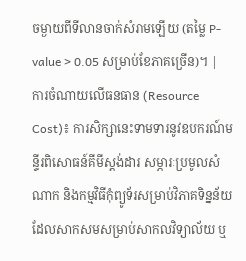ចម្ងាយពីទីលានចាក់សំរាមឡើយ (តម្លៃ P-value > 0.05 សម្រាប់ខែភាគច្រើន)។ |
ការចំណាយលើធនធាន (Resource Cost)៖ ការសិក្សានេះទាមទារនូវឧបករណ៍មន្ទីរពិសោធន៍គីមីស្តង់ដារ សម្ភារៈប្រមូលសំណាក និងកម្មវិធីកុំព្យូទ័រសម្រាប់វិភាគទិន្នន័យ ដែលសាកសមសម្រាប់សាកលវិទ្យាល័យ ឬ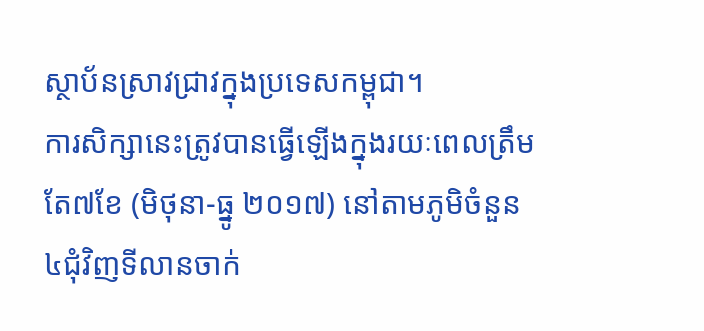ស្ថាប័នស្រាវជ្រាវក្នុងប្រទេសកម្ពុជា។
ការសិក្សានេះត្រូវបានធ្វើឡើងក្នុងរយៈពេលត្រឹមតែ៧ខែ (មិថុនា-ធ្នូ ២០១៧) នៅតាមភូមិចំនួន៤ជុំវិញទីលានចាក់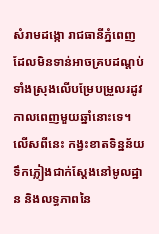សំរាមដង្កោ រាជធានីភ្នំពេញ ដែលមិនទាន់អាចគ្របដណ្តប់ទាំងស្រុងលើបម្រែបម្រួលរដូវកាលពេញមួយឆ្នាំនោះទេ។ លើសពីនេះ កង្វះខាតទិន្នន័យទឹកភ្លៀងជាក់ស្តែងនៅមូលដ្ឋាន និងលទ្ធភាពនៃ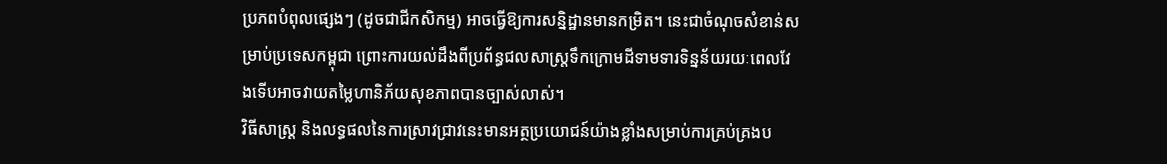ប្រភពបំពុលផ្សេងៗ (ដូចជាជីកសិកម្ម) អាចធ្វើឱ្យការសន្និដ្ឋានមានកម្រិត។ នេះជាចំណុចសំខាន់សម្រាប់ប្រទេសកម្ពុជា ព្រោះការយល់ដឹងពីប្រព័ន្ធជលសាស្ត្រទឹកក្រោមដីទាមទារទិន្នន័យរយៈពេលវែងទើបអាចវាយតម្លៃហានិភ័យសុខភាពបានច្បាស់លាស់។
វិធីសាស្ត្រ និងលទ្ធផលនៃការស្រាវជ្រាវនេះមានអត្ថប្រយោជន៍យ៉ាងខ្លាំងសម្រាប់ការគ្រប់គ្រងប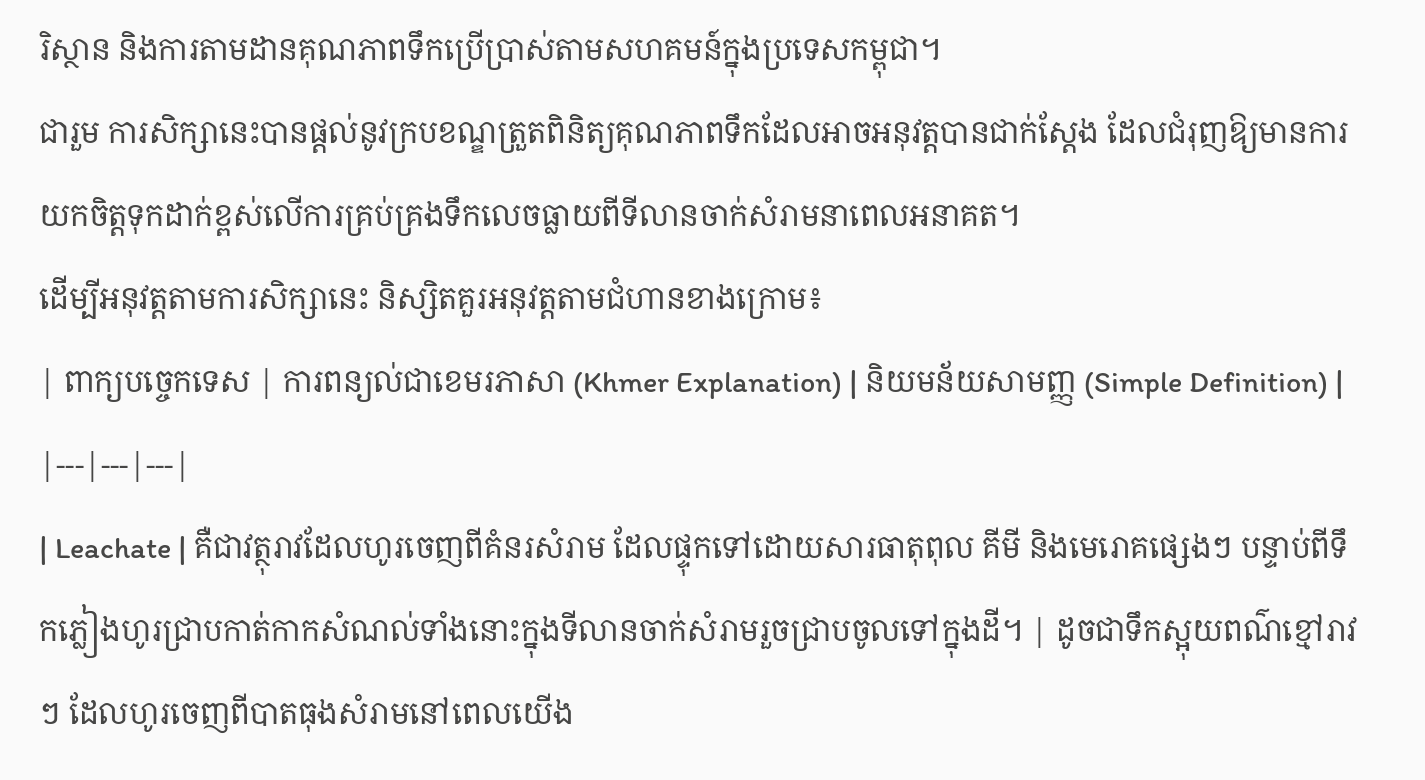រិស្ថាន និងការតាមដានគុណភាពទឹកប្រើប្រាស់តាមសហគមន៍ក្នុងប្រទេសកម្ពុជា។
ជារួម ការសិក្សានេះបានផ្តល់នូវក្របខណ្ឌត្រួតពិនិត្យគុណភាពទឹកដែលអាចអនុវត្តបានជាក់ស្តែង ដែលជំរុញឱ្យមានការយកចិត្តទុកដាក់ខ្ពស់លើការគ្រប់គ្រងទឹកលេចធ្លាយពីទីលានចាក់សំរាមនាពេលអនាគត។
ដើម្បីអនុវត្តតាមការសិក្សានេះ និស្សិតគួរអនុវត្តតាមជំហានខាងក្រោម៖
| ពាក្យបច្ចេកទេស | ការពន្យល់ជាខេមរភាសា (Khmer Explanation) | និយមន័យសាមញ្ញ (Simple Definition) |
|---|---|---|
| Leachate | គឺជាវត្ថុរាវដែលហូរចេញពីគំនរសំរាម ដែលផ្ទុកទៅដោយសារធាតុពុល គីមី និងមេរោគផ្សេងៗ បន្ទាប់ពីទឹកភ្លៀងហូរជ្រាបកាត់កាកសំណល់ទាំងនោះក្នុងទីលានចាក់សំរាមរួចជ្រាបចូលទៅក្នុងដី។ | ដូចជាទឹកស្អុយពណ៌ខ្មៅរាវៗ ដែលហូរចេញពីបាតធុងសំរាមនៅពេលយើង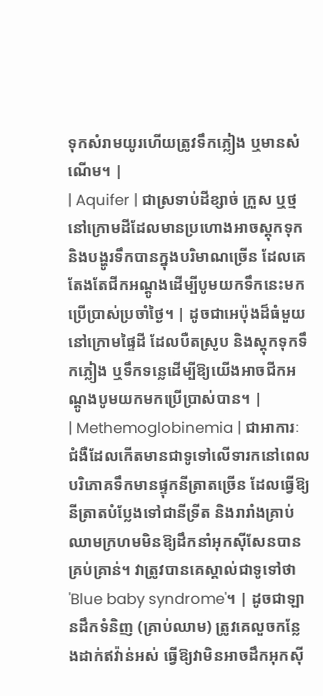ទុកសំរាមយូរហើយត្រូវទឹកភ្លៀង ឬមានសំណើម។ |
| Aquifer | ជាស្រទាប់ដីខ្សាច់ ក្រួស ឬថ្មនៅក្រោមដីដែលមានប្រហោងអាចស្តុកទុក និងបង្ហូរទឹកបានក្នុងបរិមាណច្រើន ដែលគេតែងតែជីកអណ្តូងដើម្បីបូមយកទឹកនេះមកប្រើប្រាស់ប្រចាំថ្ងៃ។ | ដូចជាអេប៉ុងដ៏ធំមួយនៅក្រោមផ្ទៃដី ដែលបឺតស្រូប និងស្តុកទុកទឹកភ្លៀង ឬទឹកទន្លេដើម្បីឱ្យយើងអាចជីកអណ្តូងបូមយកមកប្រើប្រាស់បាន។ |
| Methemoglobinemia | ជាអាការៈជំងឺដែលកើតមានជាទូទៅលើទារកនៅពេលបរិភោគទឹកមានផ្ទុកនីត្រាតច្រើន ដែលធ្វើឱ្យនីត្រាតបំប្លែងទៅជានីទ្រីត និងរារាំងគ្រាប់ឈាមក្រហមមិនឱ្យដឹកនាំអុកស៊ីសែនបានគ្រប់គ្រាន់។ វាត្រូវបានគេស្គាល់ជាទូទៅថា 'Blue baby syndrome'។ | ដូចជាឡានដឹកទំនិញ (គ្រាប់ឈាម) ត្រូវគេលួចកន្លែងដាក់ឥវ៉ាន់អស់ ធ្វើឱ្យវាមិនអាចដឹកអុកស៊ី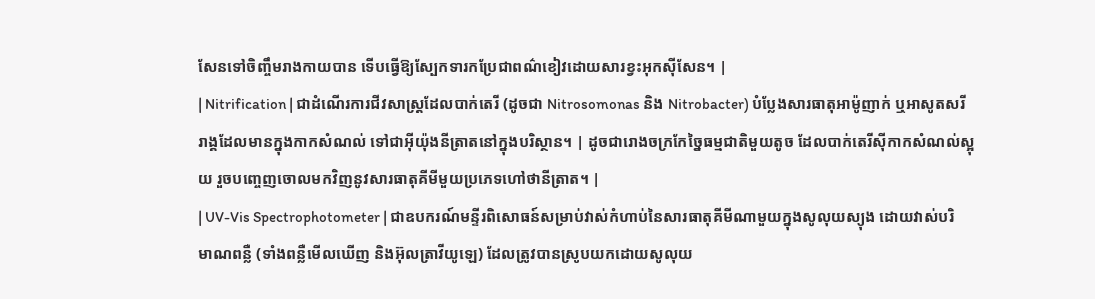សែនទៅចិញ្ចឹមរាងកាយបាន ទើបធ្វើឱ្យស្បែកទារកប្រែជាពណ៌ខៀវដោយសារខ្វះអុកស៊ីសែន។ |
| Nitrification | ជាដំណើរការជីវសាស្ត្រដែលបាក់តេរី (ដូចជា Nitrosomonas និង Nitrobacter) បំប្លែងសារធាតុអាម៉ូញាក់ ឬអាសូតសរីរាង្គដែលមានក្នុងកាកសំណល់ ទៅជាអុីយ៉ុងនីត្រាតនៅក្នុងបរិស្ថាន។ | ដូចជារោងចក្រកែច្នៃធម្មជាតិមួយតូច ដែលបាក់តេរីស៊ីកាកសំណល់ស្អុយ រួចបញ្ចេញចោលមកវិញនូវសារធាតុគីមីមួយប្រភេទហៅថានីត្រាត។ |
| UV-Vis Spectrophotometer | ជាឧបករណ៍មន្ទីរពិសោធន៍សម្រាប់វាស់កំហាប់នៃសារធាតុគីមីណាមួយក្នុងសូលុយស្យុង ដោយវាស់បរិមាណពន្លឺ (ទាំងពន្លឺមើលឃើញ និងអ៊ុលត្រាវីយូឡេ) ដែលត្រូវបានស្រូបយកដោយសូលុយ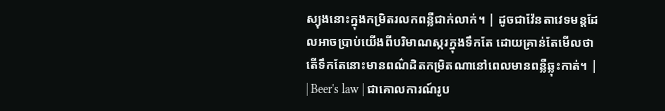ស្យុងនោះក្នុងកម្រិតរលកពន្លឺជាក់លាក់។ | ដូចជាវ៉ែនតាវេទមន្តដែលអាចប្រាប់យើងពីបរិមាណស្ករក្នុងទឹកតែ ដោយគ្រាន់តែមើលថាតើទឹកតែនោះមានពណ៌ដិតកម្រិតណានៅពេលមានពន្លឺឆ្លុះកាត់។ |
| Beer's law | ជាគោលការណ៍រូប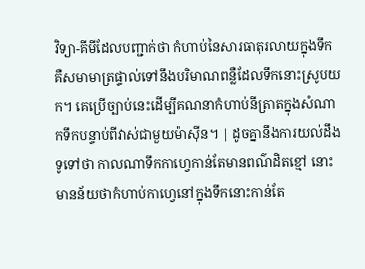វិទ្យា-គីមីដែលបញ្ជាក់ថា កំហាប់នៃសារធាតុរលាយក្នុងទឹក គឺសមាមាត្រផ្ទាល់ទៅនឹងបរិមាណពន្លឺដែលទឹកនោះស្រូបយក។ គេប្រើច្បាប់នេះដើម្បីគណនាកំហាប់នីត្រាតក្នុងសំណាកទឹកបន្ទាប់ពីវាស់ជាមួយម៉ាស៊ីន។ | ដូចគ្នានឹងការយល់ដឹងទូទៅថា កាលណាទឹកកាហ្វេកាន់តែមានពណ៌ដិតខ្មៅ នោះមានន័យថាកំហាប់កាហ្វេនៅក្នុងទឹកនោះកាន់តែ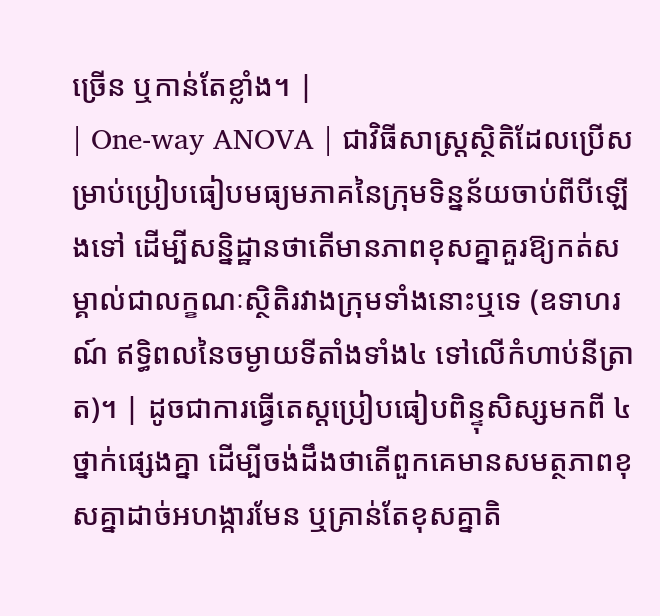ច្រើន ឬកាន់តែខ្លាំង។ |
| One-way ANOVA | ជាវិធីសាស្ត្រស្ថិតិដែលប្រើសម្រាប់ប្រៀបធៀបមធ្យមភាគនៃក្រុមទិន្នន័យចាប់ពីបីឡើងទៅ ដើម្បីសន្និដ្ឋានថាតើមានភាពខុសគ្នាគួរឱ្យកត់សម្គាល់ជាលក្ខណៈស្ថិតិរវាងក្រុមទាំងនោះឬទេ (ឧទាហរណ៍ ឥទ្ធិពលនៃចម្ងាយទីតាំងទាំង៤ ទៅលើកំហាប់នីត្រាត)។ | ដូចជាការធ្វើតេស្តប្រៀបធៀបពិន្ទុសិស្សមកពី ៤ថ្នាក់ផ្សេងគ្នា ដើម្បីចង់ដឹងថាតើពួកគេមានសមត្ថភាពខុសគ្នាដាច់អហង្ការមែន ឬគ្រាន់តែខុសគ្នាតិ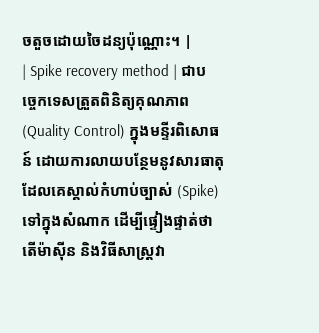ចតួចដោយចៃដន្យប៉ុណ្ណោះ។ |
| Spike recovery method | ជាបច្ចេកទេសត្រួតពិនិត្យគុណភាព (Quality Control) ក្នុងមន្ទីរពិសោធន៍ ដោយការលាយបន្ថែមនូវសារធាតុដែលគេស្គាល់កំហាប់ច្បាស់ (Spike) ទៅក្នុងសំណាក ដើម្បីផ្ទៀងផ្ទាត់ថាតើម៉ាស៊ីន និងវិធីសាស្ត្រវា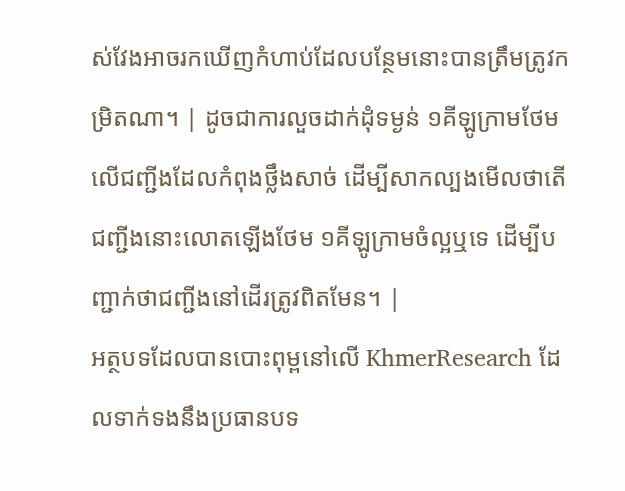ស់វែងអាចរកឃើញកំហាប់ដែលបន្ថែមនោះបានត្រឹមត្រូវកម្រិតណា។ | ដូចជាការលួចដាក់ដុំទម្ងន់ ១គីឡូក្រាមថែមលើជញ្ជីងដែលកំពុងថ្លឹងសាច់ ដើម្បីសាកល្បងមើលថាតើជញ្ជីងនោះលោតឡើងថែម ១គីឡូក្រាមចំល្អឬទេ ដើម្បីបញ្ជាក់ថាជញ្ជីងនៅដើរត្រូវពិតមែន។ |
អត្ថបទដែលបានបោះពុម្ពនៅលើ KhmerResearch ដែលទាក់ទងនឹងប្រធានបទ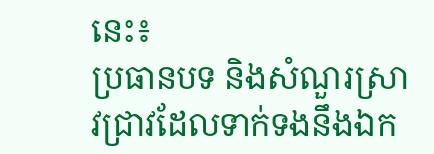នេះ៖
ប្រធានបទ និងសំណួរស្រាវជ្រាវដែលទាក់ទងនឹងឯក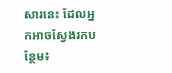សារនេះ ដែលអ្នកអាចស្វែងរកបន្ថែម៖